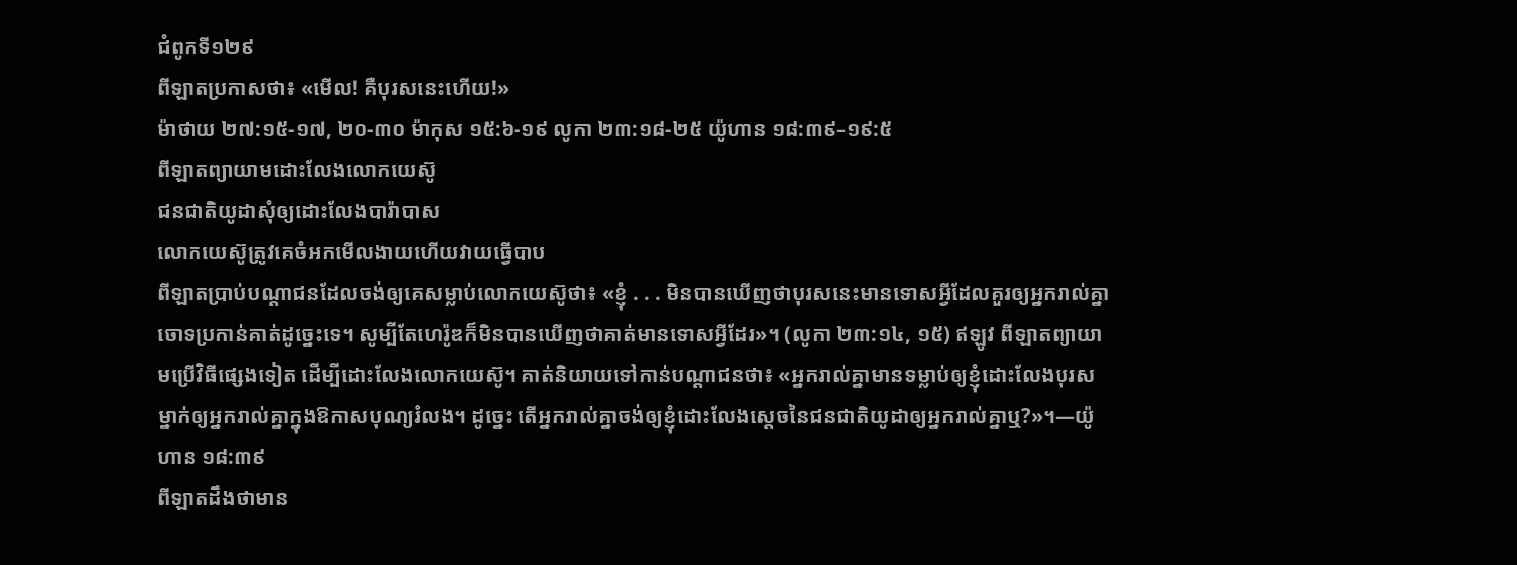ជំពូកទី១២៩
ពីឡាតប្រកាសថា៖ «មើល! គឺបុរសនេះហើយ!»
ម៉ាថាយ ២៧:១៥-១៧, ២០-៣០ ម៉ាកុស ១៥:៦-១៩ លូកា ២៣:១៨-២៥ យ៉ូហាន ១៨:៣៩–១៩:៥
ពីឡាតព្យាយាមដោះលែងលោកយេស៊ូ
ជនជាតិយូដាសុំឲ្យដោះលែងបារ៉ាបាស
លោកយេស៊ូត្រូវគេចំអកមើលងាយហើយវាយធ្វើបាប
ពីឡាតប្រាប់បណ្ដាជនដែលចង់ឲ្យគេសម្លាប់លោកយេស៊ូថា៖ «ខ្ញុំ . . . មិនបានឃើញថាបុរសនេះមានទោសអ្វីដែលគួរឲ្យអ្នករាល់គ្នាចោទប្រកាន់គាត់ដូច្នេះទេ។ សូម្បីតែហេរ៉ូឌក៏មិនបានឃើញថាគាត់មានទោសអ្វីដែរ»។ (លូកា ២៣:១៤, ១៥) ឥឡូវ ពីឡាតព្យាយាមប្រើវិធីផ្សេងទៀត ដើម្បីដោះលែងលោកយេស៊ូ។ គាត់និយាយទៅកាន់បណ្ដាជនថា៖ «អ្នករាល់គ្នាមានទម្លាប់ឲ្យខ្ញុំដោះលែងបុរសម្នាក់ឲ្យអ្នករាល់គ្នាក្នុងឱកាសបុណ្យរំលង។ ដូច្នេះ តើអ្នករាល់គ្នាចង់ឲ្យខ្ញុំដោះលែងស្តេចនៃជនជាតិយូដាឲ្យអ្នករាល់គ្នាឬ?»។—យ៉ូហាន ១៨:៣៩
ពីឡាតដឹងថាមាន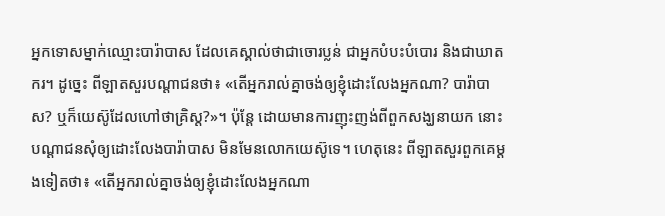អ្នកទោសម្នាក់ឈ្មោះបារ៉ាបាស ដែលគេស្គាល់ថាជាចោរប្លន់ ជាអ្នកបំបះបំបោរ និងជាឃាតករ។ ដូច្នេះ ពីឡាតសួរបណ្ដាជនថា៖ «តើអ្នករាល់គ្នាចង់ឲ្យខ្ញុំដោះលែងអ្នកណា? បារ៉ាបាស? ឬក៏យេស៊ូដែលហៅថាគ្រិស្ត?»។ ប៉ុន្តែ ដោយមានការញុះញង់ពីពួកសង្ឃនាយក នោះបណ្ដាជនសុំឲ្យដោះលែងបារ៉ាបាស មិនមែនលោកយេស៊ូទេ។ ហេតុនេះ ពីឡាតសួរពួកគេម្ដងទៀតថា៖ «តើអ្នករាល់គ្នាចង់ឲ្យខ្ញុំដោះលែងអ្នកណា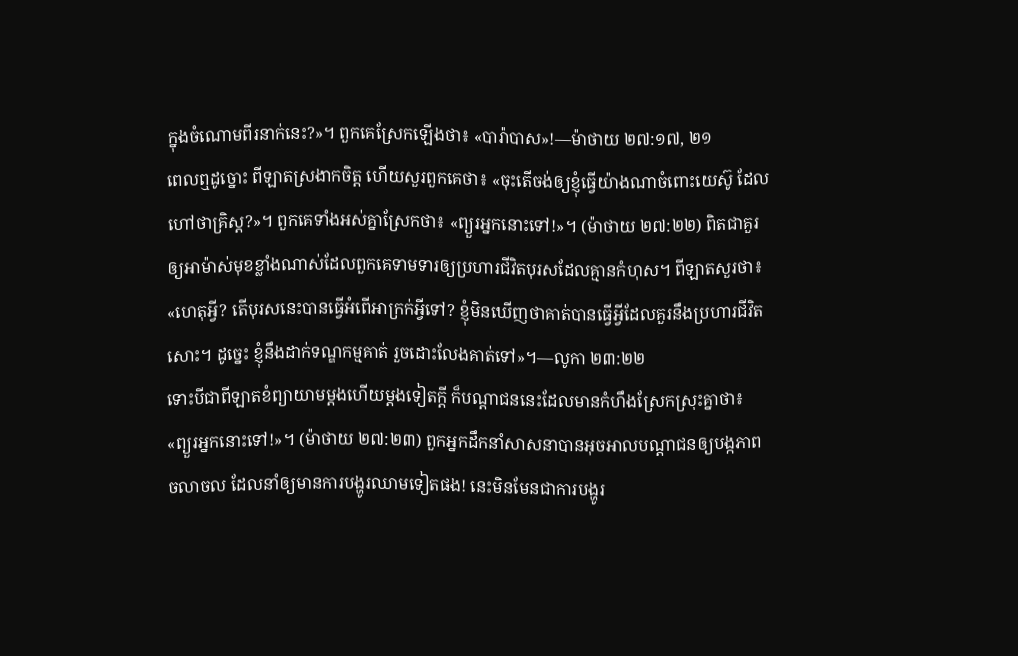ក្នុងចំណោមពីរនាក់នេះ?»។ ពួកគេស្រែកឡើងថា៖ «បារ៉ាបាស»!—ម៉ាថាយ ២៧:១៧, ២១
ពេលឮដូច្នោះ ពីឡាតស្រងាកចិត្ត ហើយសួរពួកគេថា៖ «ចុះតើចង់ឲ្យខ្ញុំធ្វើយ៉ាងណាចំពោះយេស៊ូ ដែលហៅថាគ្រិស្ត?»។ ពួកគេទាំងអស់គ្នាស្រែកថា៖ «ព្យួរអ្នកនោះទៅ!»។ (ម៉ាថាយ ២៧:២២) ពិតជាគួរឲ្យអាម៉ាស់មុខខ្លាំងណាស់ដែលពួកគេទាមទារឲ្យប្រហារជីវិតបុរសដែលគ្មានកំហុស។ ពីឡាតសួរថា៖ «ហេតុអ្វី? តើបុរសនេះបានធ្វើអំពើអាក្រក់អ្វីទៅ? ខ្ញុំមិនឃើញថាគាត់បានធ្វើអ្វីដែលគួរនឹងប្រហារជីវិតសោះ។ ដូច្នេះ ខ្ញុំនឹងដាក់ទណ្ឌកម្មគាត់ រួចដោះលែងគាត់ទៅ»។—លូកា ២៣:២២
ទោះបីជាពីឡាតខំព្យាយាមម្ដងហើយម្ដងទៀតក្ដី ក៏បណ្ដាជននេះដែលមានកំហឹងស្រែកស្រុះគ្នាថា៖ «ព្យួរអ្នកនោះទៅ!»។ (ម៉ាថាយ ២៧:២៣) ពួកអ្នកដឹកនាំសាសនាបានអុចអាលបណ្ដាជនឲ្យបង្កភាពចលាចល ដែលនាំឲ្យមានការបង្ហូរឈាមទៀតផង! នេះមិនមែនជាការបង្ហូរ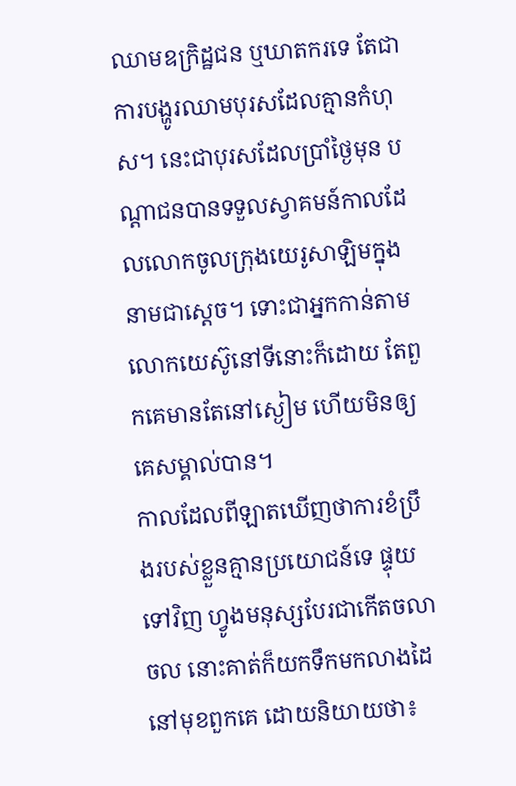ឈាមឧក្រិដ្ឋជន ឬឃាតករទេ តែជាការបង្ហូរឈាមបុរសដែលគ្មានកំហុស។ នេះជាបុរសដែលប្រាំថ្ងៃមុន បណ្ដាជនបានទទួលស្វាគមន៍កាលដែលលោកចូលក្រុងយេរូសាឡិមក្នុងនាមជាស្តេច។ ទោះជាអ្នកកាន់តាមលោកយេស៊ូនៅទីនោះក៏ដោយ តែពួកគេមានតែនៅស្ងៀម ហើយមិនឲ្យគេសម្គាល់បាន។
កាលដែលពីឡាតឃើញថាការខំប្រឹងរបស់ខ្លួនគ្មានប្រយោជន៍ទេ ផ្ទុយទៅវិញ ហ្វូងមនុស្សបែរជាកើតចលាចល នោះគាត់ក៏យកទឹកមកលាងដៃនៅមុខពួកគេ ដោយនិយាយថា៖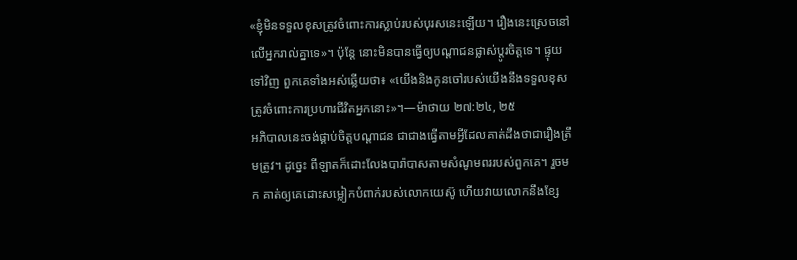«ខ្ញុំមិនទទួលខុសត្រូវចំពោះការស្លាប់របស់បុរសនេះឡើយ។ រឿងនេះស្រេចនៅលើអ្នករាល់គ្នាទេ»។ ប៉ុន្តែ នោះមិនបានធ្វើឲ្យបណ្ដាជនផ្លាស់ប្ដូរចិត្តទេ។ ផ្ទុយទៅវិញ ពួកគេទាំងអស់ឆ្លើយថា៖ «យើងនិងកូនចៅរបស់យើងនឹងទទួលខុសត្រូវចំពោះការប្រហារជីវិតអ្នកនោះ»។—ម៉ាថាយ ២៧:២៤, ២៥
អភិបាលនេះចង់ផ្គាប់ចិត្តបណ្ដាជន ជាជាងធ្វើតាមអ្វីដែលគាត់ដឹងថាជារឿងត្រឹមត្រូវ។ ដូច្នេះ ពីឡាតក៏ដោះលែងបារ៉ាបាសតាមសំណូមពររបស់ពួកគេ។ រួចមក គាត់ឲ្យគេដោះសម្លៀកបំពាក់របស់លោកយេស៊ូ ហើយវាយលោកនឹងខ្សែ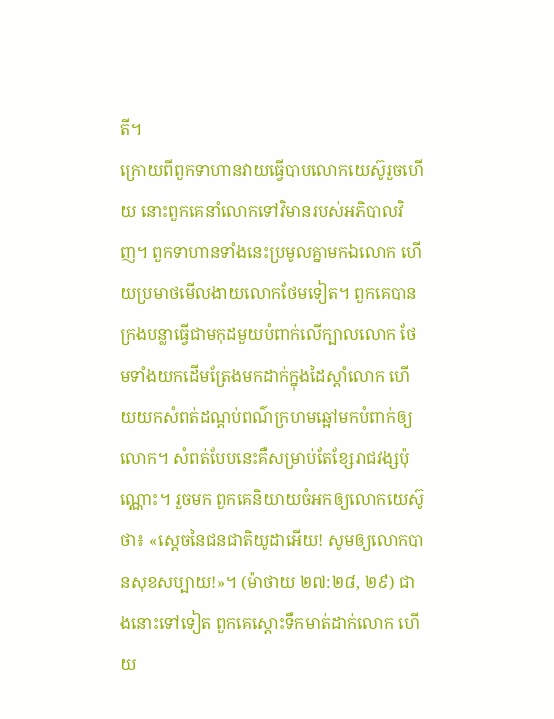តី។
ក្រោយពីពួកទាហានវាយធ្វើបាបលោកយេស៊ូរួចហើយ នោះពួកគេនាំលោកទៅវិមានរបស់អភិបាលវិញ។ ពួកទាហានទាំងនេះប្រមូលគ្នាមកឯលោក ហើយប្រមាថមើលងាយលោកថែមទៀត។ ពួកគេបានក្រងបន្លាធ្វើជាមកុដមួយបំពាក់លើក្បាលលោក ថែមទាំងយកដើមត្រែងមកដាក់ក្នុងដៃស្ដាំលោក ហើយយកសំពត់ដណ្ដប់ពណ៌ក្រហមឆ្អៅមកបំពាក់ឲ្យលោក។ សំពត់បែបនេះគឺសម្រាប់តែខ្សែរាជវង្សប៉ុណ្ណោះ។ រួចមក ពួកគេនិយាយចំអកឲ្យលោកយេស៊ូថា៖ «ស្តេចនៃជនជាតិយូដាអើយ! សូមឲ្យលោកបានសុខសប្បាយ!»។ (ម៉ាថាយ ២៧:២៨, ២៩) ជាងនោះទៅទៀត ពួកគេស្ដោះទឹកមាត់ដាក់លោក ហើយ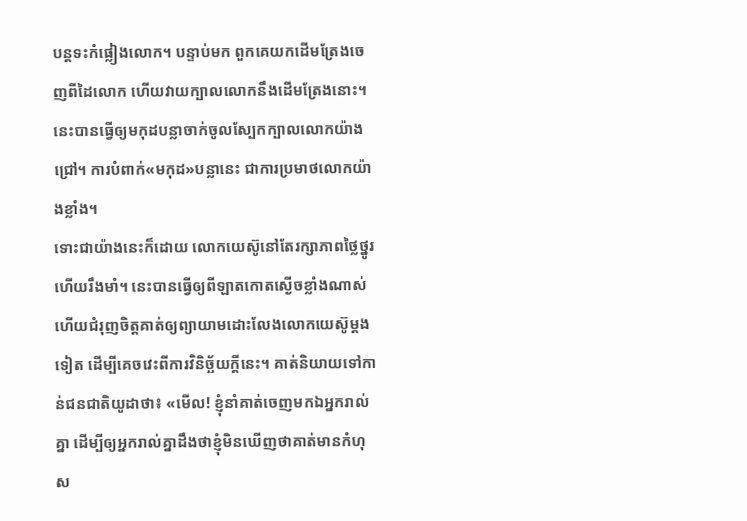បន្តទះកំផ្លៀងលោក។ បន្ទាប់មក ពួកគេយកដើមត្រែងចេញពីដៃលោក ហើយវាយក្បាលលោកនឹងដើមត្រែងនោះ។ នេះបានធ្វើឲ្យមកុដបន្លាចាក់ចូលស្បែកក្បាលលោកយ៉ាងជ្រៅ។ ការបំពាក់«មកុដ»បន្លានេះ ជាការប្រមាថលោកយ៉ាងខ្លាំង។
ទោះជាយ៉ាងនេះក៏ដោយ លោកយេស៊ូនៅតែរក្សាភាពថ្លៃថ្នូរ ហើយរឹងមាំ។ នេះបានធ្វើឲ្យពីឡាតកោតស្ងើចខ្លាំងណាស់ ហើយជំរុញចិត្តគាត់ឲ្យព្យាយាមដោះលែងលោកយេស៊ូម្ដងទៀត ដើម្បីគេចវេះពីការវិនិច្ឆ័យក្ដីនេះ។ គាត់និយាយទៅកាន់ជនជាតិយូដាថា៖ «មើល! ខ្ញុំនាំគាត់ចេញមកឯអ្នករាល់គ្នា ដើម្បីឲ្យអ្នករាល់គ្នាដឹងថាខ្ញុំមិនឃើញថាគាត់មានកំហុស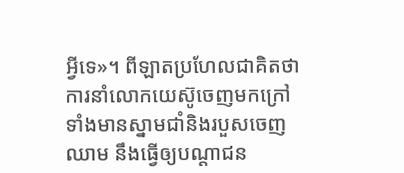អ្វីទេ»។ ពីឡាតប្រហែលជាគិតថា ការនាំលោកយេស៊ូចេញមកក្រៅទាំងមានស្នាមជាំនិងរបួសចេញឈាម នឹងធ្វើឲ្យបណ្ដាជន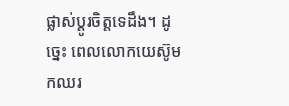ផ្លាស់ប្ដូរចិត្តទេដឹង។ ដូច្នេះ ពេលលោកយេស៊ូមកឈរ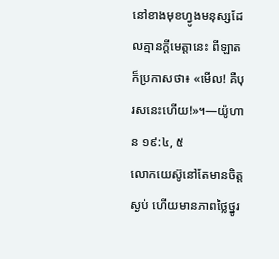នៅខាងមុខហ្វូងមនុស្សដែលគ្មានក្ដីមេត្ដានេះ ពីឡាតក៏ប្រកាសថា៖ «មើល! គឺបុរសនេះហើយ!»។—យ៉ូហាន ១៩:៤, ៥
លោកយេស៊ូនៅតែមានចិត្តស្ងប់ ហើយមានភាពថ្លៃថ្នូរ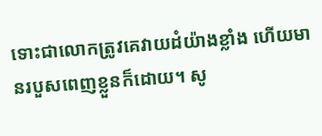ទោះជាលោកត្រូវគេវាយដំយ៉ាងខ្លាំង ហើយមានរបួសពេញខ្លួនក៏ដោយ។ សូ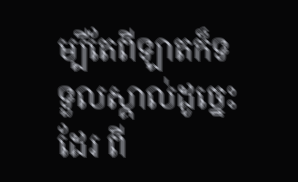ម្បីតែពីឡាតក៏ទទួលស្គាល់ដូច្នេះដែរ ពី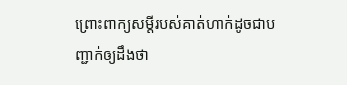ព្រោះពាក្យសម្ដីរបស់គាត់ហាក់ដូចជាបញ្ជាក់ឲ្យដឹងថា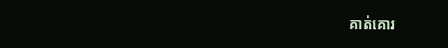គាត់គោរ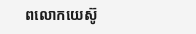ពលោកយេស៊ូ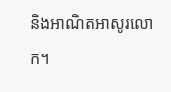និងអាណិតអាសូរលោក។